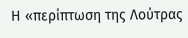Η «περίπτωση της Λούτρας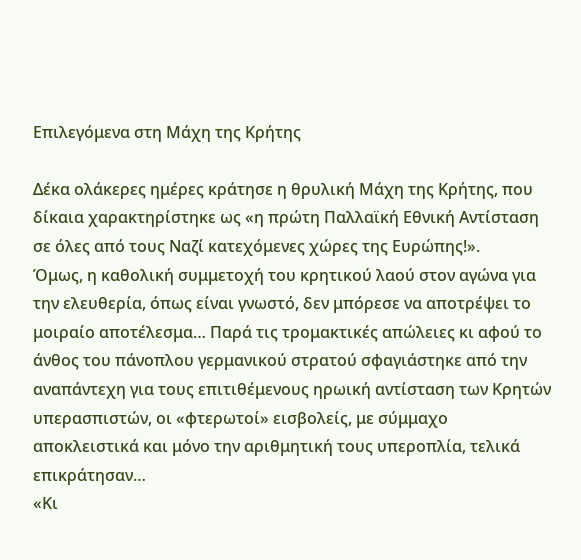Επιλεγόμενα στη Μάχη της Κρήτης

Δέκα ολάκερες ημέρες κράτησε η θρυλική Μάχη της Κρήτης, που δίκαια χαρακτηρίστηκε ως «η πρώτη Παλλαϊκή Εθνική Αντίσταση σε όλες από τους Ναζί κατεχόμενες χώρες της Ευρώπης!».
Όμως, η καθολική συμμετοχή του κρητικού λαού στον αγώνα για την ελευθερία, όπως είναι γνωστό, δεν μπόρεσε να αποτρέψει το μοιραίο αποτέλεσμα… Παρά τις τρομακτικές απώλειες κι αφού το άνθος του πάνοπλου γερμανικού στρατού σφαγιάστηκε από την αναπάντεχη για τους επιτιθέμενους ηρωική αντίσταση των Κρητών υπερασπιστών, οι «φτερωτοί» εισβολείς, με σύμμαχο αποκλειστικά και μόνο την αριθμητική τους υπεροπλία, τελικά επικράτησαν…
«Κι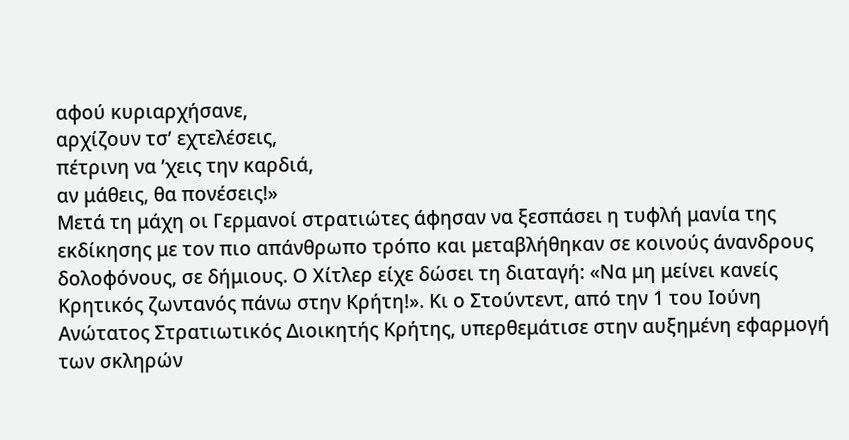αφού κυριαρχήσανε,
αρχίζουν τσ’ εχτελέσεις,
πέτρινη να ’χεις την καρδιά,
αν μάθεις, θα πονέσεις!»
Μετά τη μάχη οι Γερμανοί στρατιώτες άφησαν να ξεσπάσει η τυφλή μανία της εκδίκησης με τον πιο απάνθρωπο τρόπο και μεταβλήθηκαν σε κοινούς άνανδρους δολοφόνους, σε δήμιους. Ο Χίτλερ είχε δώσει τη διαταγή: «Να μη μείνει κανείς Κρητικός ζωντανός πάνω στην Κρήτη!». Κι ο Στούντεντ, από την 1 του Ιούνη Ανώτατος Στρατιωτικός Διοικητής Κρήτης, υπερθεμάτισε στην αυξημένη εφαρμογή των σκληρών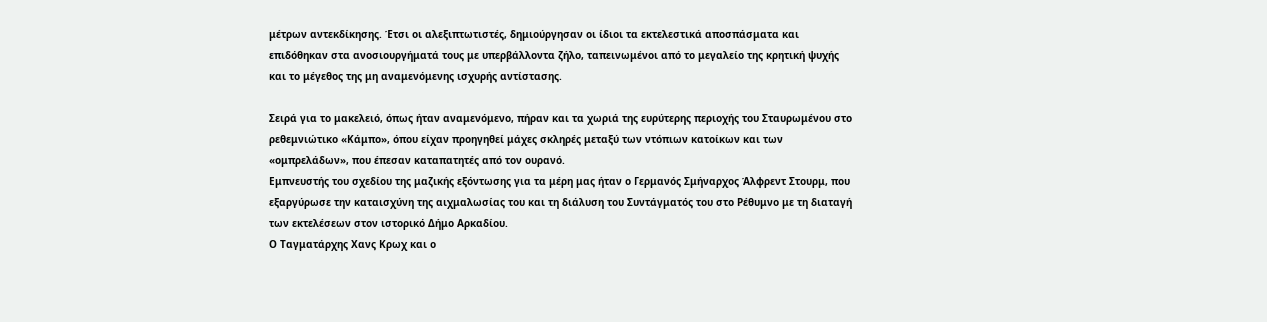μέτρων αντεκδίκησης. Έτσι οι αλεξιπτωτιστές, δημιούργησαν οι ίδιοι τα εκτελεστικά αποσπάσματα και επιδόθηκαν στα ανοσιουργήματά τους με υπερβάλλοντα ζήλο, ταπεινωμένοι από το μεγαλείο της κρητική ψυχής και το μέγεθος της μη αναμενόμενης ισχυρής αντίστασης.

Σειρά για το μακελειό, όπως ήταν αναμενόμενο, πήραν και τα χωριά της ευρύτερης περιοχής του Σταυρωμένου στο ρεθεμνιώτικο «Κάμπο», όπου είχαν προηγηθεί μάχες σκληρές μεταξύ των ντόπιων κατοίκων και των «ομπρελάδων», που έπεσαν καταπατητές από τον ουρανό.
Εμπνευστής του σχεδίου της μαζικής εξόντωσης για τα μέρη μας ήταν ο Γερμανός Σμήναρχος Άλφρεντ Στουρμ, που εξαργύρωσε την καταισχύνη της αιχμαλωσίας του και τη διάλυση του Συντάγματός του στο Ρέθυμνο με τη διαταγή των εκτελέσεων στον ιστορικό Δήμο Αρκαδίου.
Ο Ταγματάρχης Χανς Κρωχ και ο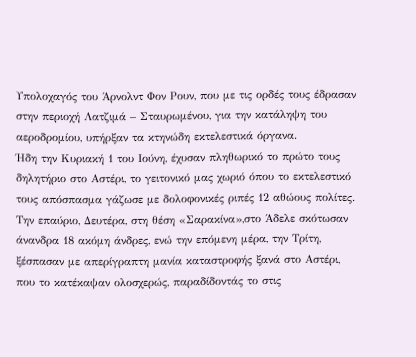Υπολοχαγός του Άρνολντ Φον Ρουν, που με τις ορδές τους έδρασαν στην περιοχή Λατζιμά – Σταυρωμένου, για την κατάληψη του αεροδρομίου, υπήρξαν τα κτηνώδη εκτελεστικά όργανα.
Ήδη την Κυριακή 1 του Ιούνη, έχυσαν πληθωρικό το πρώτο τους δηλητήριο στο Αστέρι, το γειτονικό μας χωριό όπου το εκτελεστικό τους απόσπασμα γάζωσε με δολοφονικές ριπές 12 αθώους πολίτες. Την επαύριο, Δευτέρα, στη θέση «Σαρακίνα»,στο Άδελε σκότωσαν άνανδρα 18 ακόμη άνδρες, ενώ την επόμενη μέρα, την Τρίτη, ξέσπασαν με απερίγραπτη μανία καταστροφής ξανά στο Αστέρι, που το κατέκαψαν ολοσχερώς, παραδίδοντάς το στις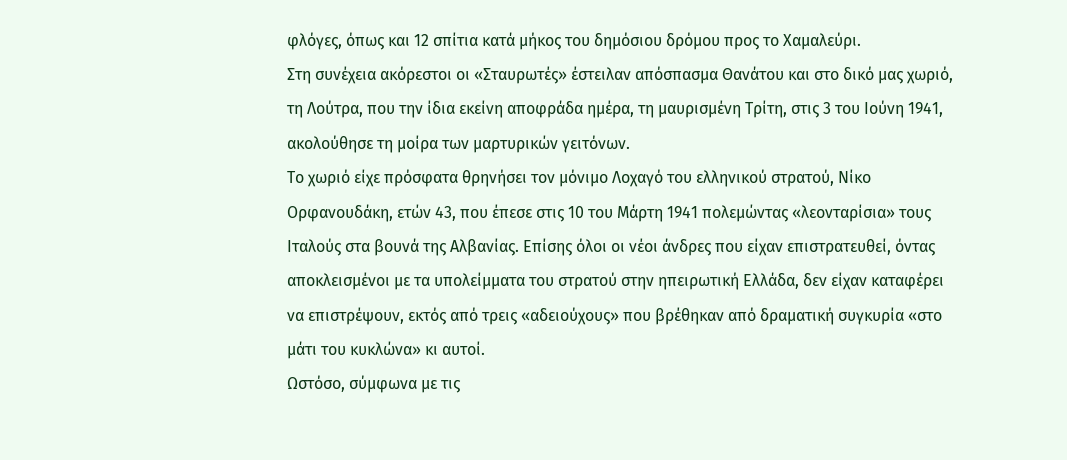φλόγες, όπως και 12 σπίτια κατά μήκος του δημόσιου δρόμου προς το Χαμαλεύρι.
Στη συνέχεια ακόρεστοι οι «Σταυρωτές» έστειλαν απόσπασμα Θανάτου και στο δικό μας χωριό, τη Λούτρα, που την ίδια εκείνη αποφράδα ημέρα, τη μαυρισμένη Τρίτη, στις 3 του Ιούνη 1941, ακολούθησε τη μοίρα των μαρτυρικών γειτόνων.
Το χωριό είχε πρόσφατα θρηνήσει τον μόνιμο Λοχαγό του ελληνικού στρατού, Νίκο Ορφανουδάκη, ετών 43, που έπεσε στις 10 του Μάρτη 1941 πολεμώντας «λεονταρίσια» τους Ιταλούς στα βουνά της Αλβανίας. Επίσης όλοι οι νέοι άνδρες που είχαν επιστρατευθεί, όντας αποκλεισμένοι με τα υπολείμματα του στρατού στην ηπειρωτική Ελλάδα, δεν είχαν καταφέρει να επιστρέψουν, εκτός από τρεις «αδειούχους» που βρέθηκαν από δραματική συγκυρία «στο μάτι του κυκλώνα» κι αυτοί.
Ωστόσο, σύμφωνα με τις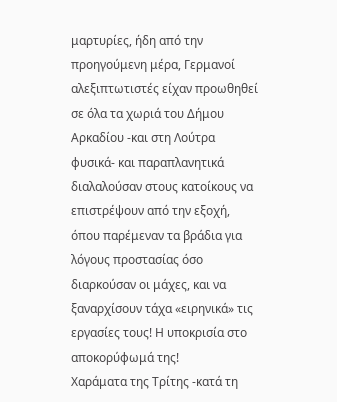μαρτυρίες, ήδη από την προηγούμενη μέρα, Γερμανοί αλεξιπτωτιστές είχαν προωθηθεί σε όλα τα χωριά του Δήμου Αρκαδίου -και στη Λούτρα φυσικά- και παραπλανητικά διαλαλούσαν στους κατοίκους να επιστρέψουν από την εξοχή, όπου παρέμεναν τα βράδια για λόγους προστασίας όσο διαρκούσαν οι μάχες, και να ξαναρχίσουν τάχα «ειρηνικά» τις εργασίες τους! Η υποκρισία στο αποκορύφωμά της!
Χαράματα της Τρίτης -κατά τη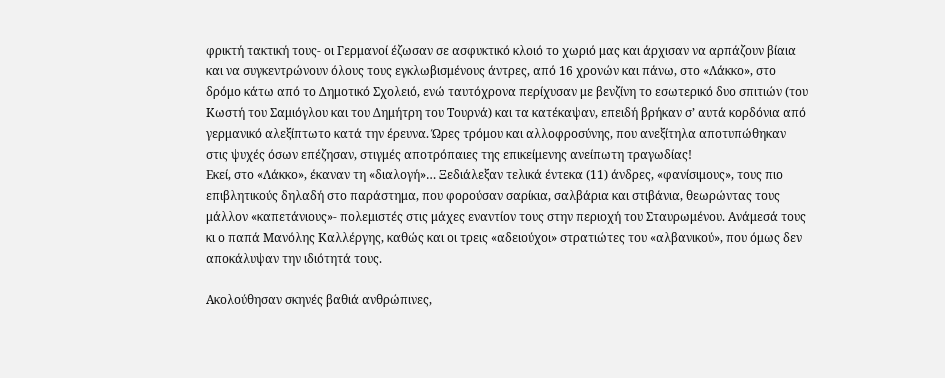φρικτή τακτική τους- οι Γερμανοί έζωσαν σε ασφυκτικό κλοιό το χωριό μας και άρχισαν να αρπάζουν βίαια και να συγκεντρώνουν όλους τους εγκλωβισμένους άντρες, από 16 χρονών και πάνω, στο «Λάκκο», στο δρόμο κάτω από το Δημοτικό Σχολειό, ενώ ταυτόχρονα περίχυσαν με βενζίνη το εσωτερικό δυο σπιτιών (του Κωστή του Σαμιόγλου και του Δημήτρη του Τουρνά) και τα κατέκαψαν, επειδή βρήκαν σ’ αυτά κορδόνια από γερμανικό αλεξίπτωτο κατά την έρευνα. Ώρες τρόμου και αλλοφροσύνης, που ανεξίτηλα αποτυπώθηκαν στις ψυχές όσων επέζησαν, στιγμές αποτρόπαιες της επικείμενης ανείπωτη τραγωδίας!
Εκεί, στο «Λάκκο», έκαναν τη «διαλογή»… Ξεδιάλεξαν τελικά έντεκα (11) άνδρες, «φανίσιμους», τους πιο επιβλητικούς δηλαδή στο παράστημα, που φορούσαν σαρίκια, σαλβάρια και στιβάνια, θεωρώντας τους μάλλον «καπετάνιους»- πολεμιστές στις μάχες εναντίον τους στην περιοχή του Σταυρωμένου. Ανάμεσά τους κι ο παπά Μανόλης Καλλέργης, καθώς και οι τρεις «αδειούχοι» στρατιώτες του «αλβανικού», που όμως δεν αποκάλυψαν την ιδιότητά τους.

Ακολούθησαν σκηνές βαθιά ανθρώπινες,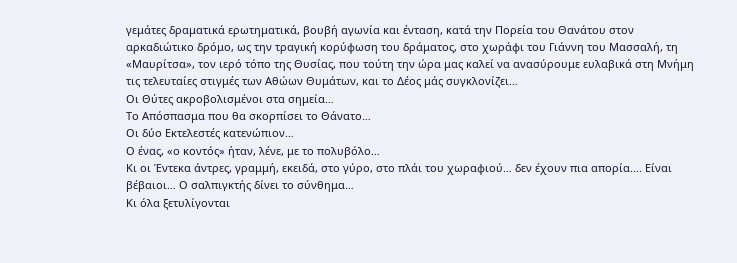γεμάτες δραματικά ερωτηματικά, βουβή αγωνία και ένταση, κατά την Πορεία του Θανάτου στον αρκαδιώτικο δρόμο, ως την τραγική κορύφωση του δράματος, στο χωράφι του Γιάννη του Μασσαλή, τη «Μαυρίτσα», τον ιερό τόπο της Θυσίας, που τούτη την ώρα μας καλεί να ανασύρουμε ευλαβικά στη Μνήμη τις τελευταίες στιγμές των Αθώων Θυμάτων, και το Δέος μάς συγκλονίζει…
Οι Θύτες ακροβολισμένοι στα σημεία…
Το Απόσπασμα που θα σκορπίσει το Θάνατο…
Οι δύο Εκτελεστές κατενώπιον…
Ο ένας, «ο κοντός» ήταν, λένε, με το πολυβόλο…
Κι οι Έντεκα άντρες, γραμμή, εκειδά, στο γύρο, στο πλάι του χωραφιού… δεν έχουν πια απορία…. Είναι βέβαιοι… Ο σαλπιγκτής δίνει το σύνθημα…
Κι όλα ξετυλίγονται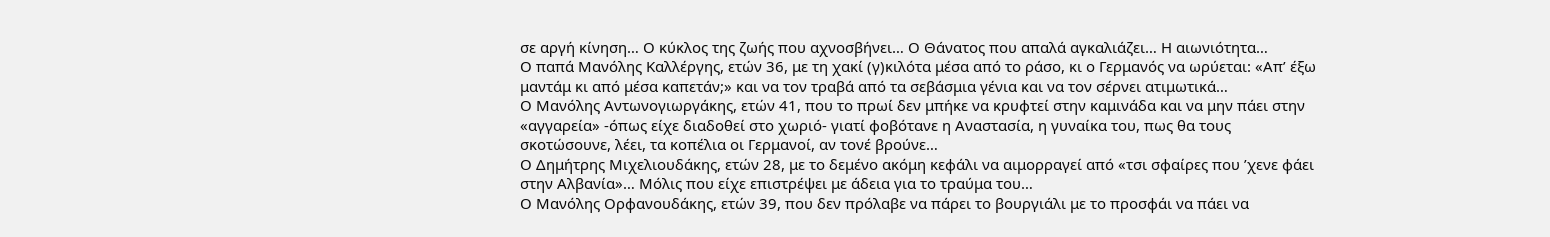σε αργή κίνηση… Ο κύκλος της ζωής που αχνοσβήνει… Ο Θάνατος που απαλά αγκαλιάζει… Η αιωνιότητα…
Ο παπά Μανόλης Καλλέργης, ετών 36, με τη χακί (γ)κιλότα μέσα από το ράσο, κι ο Γερμανός να ωρύεται: «Απ’ έξω μαντάμ κι από μέσα καπετάν;» και να τον τραβά από τα σεβάσμια γένια και να τον σέρνει ατιμωτικά…
Ο Μανόλης Αντωνογιωργάκης, ετών 41, που το πρωί δεν μπήκε να κρυφτεί στην καμινάδα και να μην πάει στην «αγγαρεία» -όπως είχε διαδοθεί στο χωριό- γιατί φοβότανε η Αναστασία, η γυναίκα του, πως θα τους σκοτώσουνε, λέει, τα κοπέλια οι Γερμανοί, αν τονέ βρούνε…
Ο Δημήτρης Μιχελιουδάκης, ετών 28, με το δεμένο ακόμη κεφάλι να αιμορραγεί από «τσι σφαίρες που ’χενε φάει στην Αλβανία»… Μόλις που είχε επιστρέψει με άδεια για το τραύμα του…
Ο Μανόλης Ορφανουδάκης, ετών 39, που δεν πρόλαβε να πάρει το βουργιάλι με το προσφάι να πάει να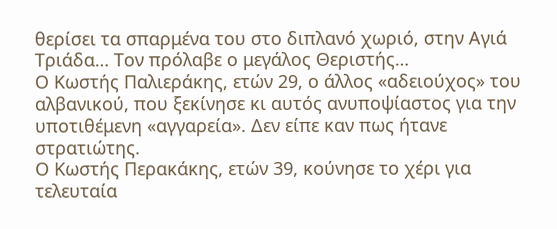θερίσει τα σπαρμένα του στο διπλανό χωριό, στην Αγιά Τριάδα… Τον πρόλαβε ο μεγάλος Θεριστής…
Ο Κωστής Παλιεράκης, ετών 29, ο άλλος «αδειούχος» του αλβανικού, που ξεκίνησε κι αυτός ανυποψίαστος για την υποτιθέμενη «αγγαρεία». Δεν είπε καν πως ήτανε στρατιώτης.
Ο Κωστής Περακάκης, ετών 39, κούνησε το χέρι για τελευταία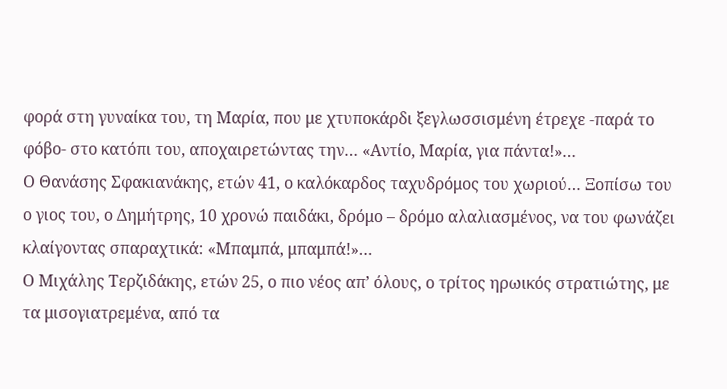φορά στη γυναίκα του, τη Μαρία, που με χτυποκάρδι ξεγλωσσισμένη έτρεχε -παρά το φόβο- στο κατόπι του, αποχαιρετώντας την… «Αντίο, Μαρία, για πάντα!»…
Ο Θανάσης Σφακιανάκης, ετών 41, ο καλόκαρδος ταχυδρόμος του χωριού… Ξοπίσω του ο γιος του, ο Δημήτρης, 10 χρονώ παιδάκι, δρόμο – δρόμο αλαλιασμένος, να του φωνάζει κλαίγοντας σπαραχτικά: «Μπαμπά, μπαμπά!»…
Ο Μιχάλης Τερζιδάκης, ετών 25, ο πιο νέος απ’ όλους, ο τρίτος ηρωικός στρατιώτης, με τα μισογιατρεμένα, από τα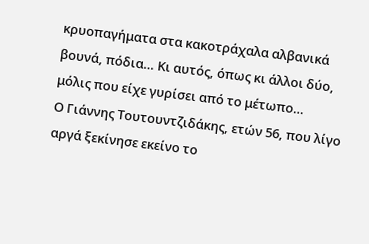κρυοπαγήματα στα κακοτράχαλα αλβανικά βουνά, πόδια… Κι αυτός, όπως κι άλλοι δύο, μόλις που είχε γυρίσει από το μέτωπο…
Ο Γιάννης Τουτουντζιδάκης, ετών 56, που λίγο αργά ξεκίνησε εκείνο το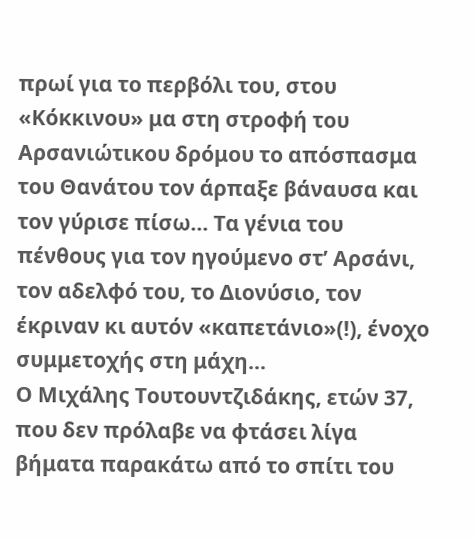πρωί για το περβόλι του, στου «Κόκκινου» μα στη στροφή του Αρσανιώτικου δρόμου το απόσπασμα του Θανάτου τον άρπαξε βάναυσα και τον γύρισε πίσω… Τα γένια του πένθους για τον ηγούμενο στ’ Αρσάνι, τον αδελφό του, το Διονύσιο, τον έκριναν κι αυτόν «καπετάνιο»(!), ένοχο συμμετοχής στη μάχη…
Ο Μιχάλης Τουτουντζιδάκης, ετών 37, που δεν πρόλαβε να φτάσει λίγα βήματα παρακάτω από το σπίτι του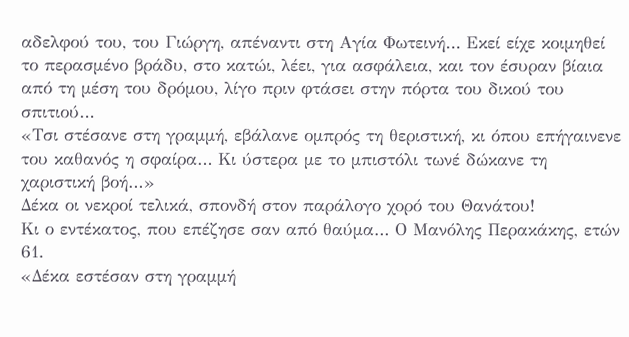αδελφού του, του Γιώργη, απέναντι στη Αγία Φωτεινή… Εκεί είχε κοιμηθεί το περασμένο βράδυ, στο κατώι, λέει, για ασφάλεια, και τον έσυραν βίαια από τη μέση του δρόμου, λίγο πριν φτάσει στην πόρτα του δικού του σπιτιού…
«Τσι στέσανε στη γραμμή, εβάλανε ομπρός τη θεριστική, κι όπου επήγαινενε του καθανός η σφαίρα… Κι ύστερα με το μπιστόλι τωνέ δώκανε τη χαριστική βοή…»
Δέκα οι νεκροί τελικά, σπονδή στον παράλογο χορό του Θανάτου!
Κι ο εντέκατος, που επέζησε σαν από θαύμα… Ο Μανόλης Περακάκης, ετών 61.
«Δέκα εστέσαν στη γραμμή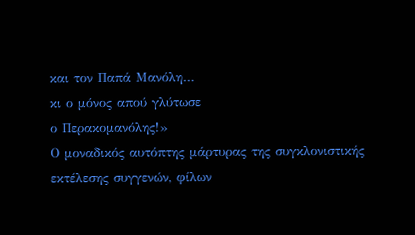και τον Παπά Μανόλη…
κι ο μόνος απού γλύτωσε
ο Περακομανόλης!»
Ο μοναδικός αυτόπτης μάρτυρας της συγκλονιστικής εκτέλεσης συγγενών, φίλων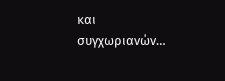και συγχωριανών…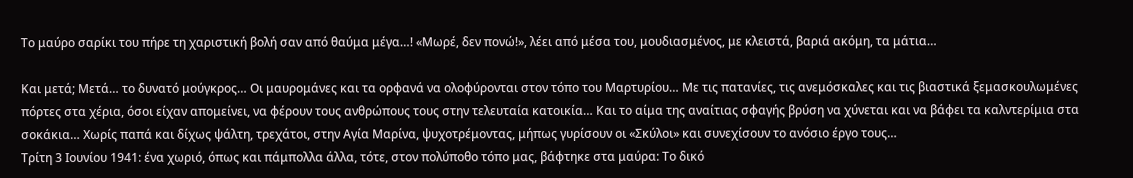Το μαύρο σαρίκι του πήρε τη χαριστική βολή σαν από θαύμα μέγα…! «Μωρέ, δεν πονώ!», λέει από μέσα του, μουδιασμένος, με κλειστά, βαριά ακόμη, τα μάτια…

Και μετά; Μετά… το δυνατό μούγκρος… Οι μαυρομάνες και τα ορφανά να ολοφύρονται στον τόπο του Μαρτυρίου… Με τις πατανίες, τις ανεμόσκαλες και τις βιαστικά ξεμασκουλωμένες πόρτες στα χέρια, όσοι είχαν απομείνει, να φέρουν τους ανθρώπους τους στην τελευταία κατοικία… Και το αίμα της αναίτιας σφαγής βρύση να χύνεται και να βάφει τα καλντερίμια στα σοκάκια… Χωρίς παπά και δίχως ψάλτη, τρεχάτοι, στην Αγία Μαρίνα, ψυχοτρέμοντας, μήπως γυρίσουν οι «Σκύλοι» και συνεχίσουν το ανόσιο έργο τους…
Τρίτη 3 Ιουνίου 1941: ένα χωριό, όπως και πάμπολλα άλλα, τότε, στον πολύποθο τόπο μας, βάφτηκε στα μαύρα: Το δικό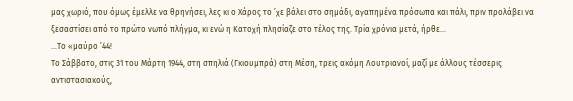μας χωριό, που όμως έμελλε να θρηνήσει, λες κι ο Χάρος το ’χε βάλει στο σημάδι, αγαπημένα πρόσωπα και πάλι, πριν προλάβει να ξεσαστίσει από το πρώτο νωπό πλήγμα, κι ενώ η Κατοχή πλησίαζε στο τέλος της. Τρία χρόνια μετά, ήρθε…
…Το «μαύρο ’44!
Το Σάββατο, στις 31 του Μάρτη 1944, στη σπηλιά (Γκιουμπρά) στη Μέση, τρεις ακόμη Λουτριανοί, μαζί με άλλους τέσσερις αντιστασιακούς,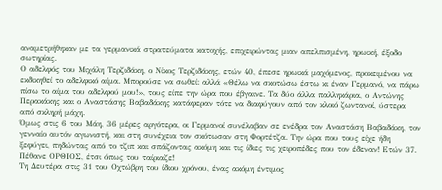αναμετρήθηκαν με τα γερμανικά στρατεύματα κατοχής, επιχειρώντας μιαν απελπισμένη, ηρωική, έξοδο σωτηρίας.
Ο αδελφός του Μιχάλη Τερζιδάκη, ο Νίκος Τερζιδάκης, ετών 40, έπεσε ηρωικά μαχόμενος, προκειμένου να εκδικηθεί το αδελφικό αίμα. Μπορούσε να σωθεί: αλλά «Θέλω να σκοτώσω έστω κι έναν Γερμανό, να πάρω πίσω το αίμα του αδελφού μου!», τους είπε την ώρα που έβγαινε. Τα δύο άλλα παλληκάρια, ο Αντώνης Περακάκης και ο Αναστάσης Βαβαδάκης κατάφεραν τότε να διαφύγουν από τον κλοιό ζωντανοί, ύστερα από σκληρή μάχη.
Όμως στις 6 του Μάη, 36 μέρες αργότερα, οι Γερμανοί συνέλαβαν σε ενέδρα τον Αναστάση Βαβαδάκη, τον γενναίο αυτόν αγωνιστή, και στη συνέχεια τον σκότωσαν στη Φορτέτζα. Την ώρα που τους είχε ήδη ξεφύγει, πηδώντας από το τζιπ και σπάζοντας ακόμη και τις ίδιες τις χειροπέδες που τον έδεναν! Ετών 37. Πέθανε ΟΡΘΙΟΣ, έτσι όπως του ταίριαζε!
Τη Δευτέρα στις 31 του Οχτώβρη του ίδιου χρόνου, ένας ακόμη έντιμος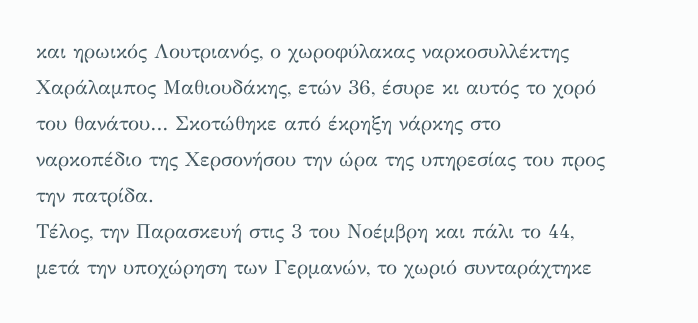και ηρωικός Λουτριανός, ο χωροφύλακας ναρκοσυλλέκτης Χαράλαμπος Μαθιουδάκης, ετών 36, έσυρε κι αυτός το χορό του θανάτου… Σκοτώθηκε από έκρηξη νάρκης στο ναρκοπέδιο της Χερσονήσου την ώρα της υπηρεσίας του προς την πατρίδα.
Τέλος, την Παρασκευή στις 3 του Νοέμβρη και πάλι το 44, μετά την υποχώρηση των Γερμανών, το χωριό συνταράχτηκε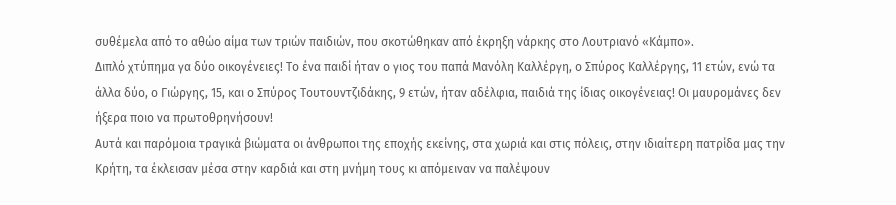συθέμελα από το αθώο αίμα των τριών παιδιών, που σκοτώθηκαν από έκρηξη νάρκης στο Λουτριανό «Κάμπο».
Διπλό χτύπημα γα δύο οικογένειες! Το ένα παιδί ήταν ο γιος του παπά Μανόλη Καλλέργη, ο Σπύρος Καλλέργης, 11 ετών, ενώ τα άλλα δύο, ο Γιώργης, 15, και ο Σπύρος Τουτουντζιδάκης, 9 ετών, ήταν αδέλφια, παιδιά της ίδιας οικογένειας! Οι μαυρομάνες δεν ήξερα ποιο να πρωτοθρηνήσουν!
Αυτά και παρόμοια τραγικά βιώματα οι άνθρωποι της εποχής εκείνης, στα χωριά και στις πόλεις, στην ιδιαίτερη πατρίδα μας την Κρήτη, τα έκλεισαν μέσα στην καρδιά και στη μνήμη τους κι απόμειναν να παλέψουν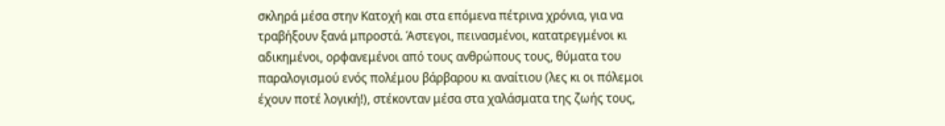σκληρά μέσα στην Κατοχή και στα επόμενα πέτρινα χρόνια, για να τραβήξουν ξανά μπροστά. Άστεγοι, πεινασμένοι, κατατρεγμένοι κι αδικημένοι, ορφανεμένοι από τους ανθρώπους τους, θύματα του παραλογισμού ενός πολέμου βάρβαρου κι αναίτιου (λες κι οι πόλεμοι έχουν ποτέ λογική!), στέκονταν μέσα στα χαλάσματα της ζωής τους,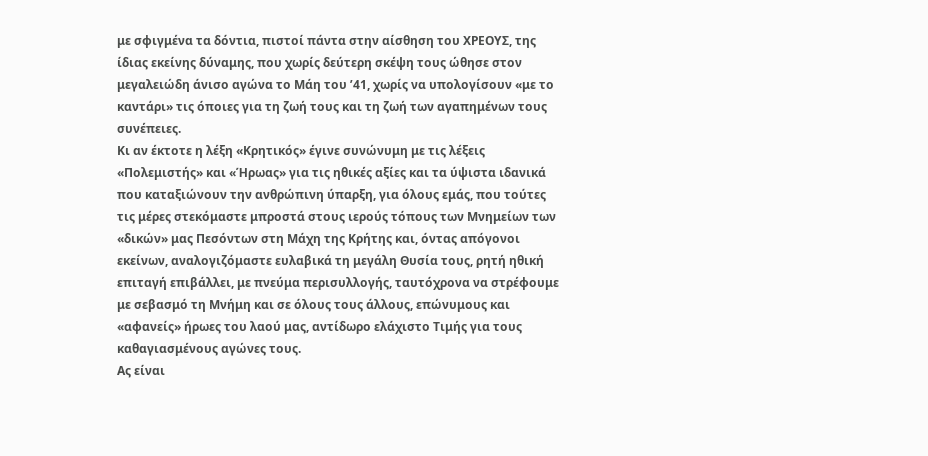με σφιγμένα τα δόντια, πιστοί πάντα στην αίσθηση του ΧΡΕΟΥΣ, της ίδιας εκείνης δύναμης, που χωρίς δεύτερη σκέψη τους ώθησε στον μεγαλειώδη άνισο αγώνα το Μάη του ’41, χωρίς να υπολογίσουν «με το καντάρι» τις όποιες για τη ζωή τους και τη ζωή των αγαπημένων τους συνέπειες.
Κι αν έκτοτε η λέξη «Κρητικός» έγινε συνώνυμη με τις λέξεις «Πολεμιστής» και «Ήρωας» για τις ηθικές αξίες και τα ύψιστα ιδανικά που καταξιώνουν την ανθρώπινη ύπαρξη, για όλους εμάς, που τούτες τις μέρες στεκόμαστε μπροστά στους ιερούς τόπους των Μνημείων των «δικών» μας Πεσόντων στη Μάχη της Κρήτης και, όντας απόγονοι εκείνων, αναλογιζόμαστε ευλαβικά τη μεγάλη Θυσία τους, ρητή ηθική επιταγή επιβάλλει, με πνεύμα περισυλλογής, ταυτόχρονα να στρέφουμε με σεβασμό τη Μνήμη και σε όλους τους άλλους, επώνυμους και «αφανείς» ήρωες του λαού μας, αντίδωρο ελάχιστο Τιμής για τους καθαγιασμένους αγώνες τους.
Ας είναι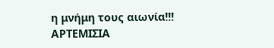η μνήμη τους αιωνία!!!
ΑΡΤΕΜΙΣΙΑ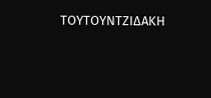ΤΟΥΤΟΥΝΤΖΙΔΑΚΗ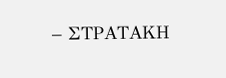– ΣΤΡΑΤΑΚΗ